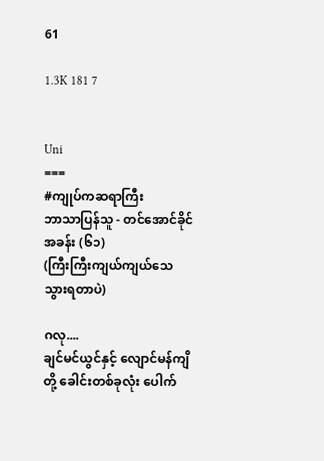61

1.3K 181 7


Uni
===
#ကျုပ်ကဆရာကြီး
ဘာသာပြန်သူ - တင်အောင်ခိုင်
အခန်း (၆၁)
(ကြီးကြီးကျယ်ကျယ်သေသွားရတာပဲ)

ဂလု....
ချင်မင်ယွင်နှင့် လျောင်မန်ကျိတို့ ခေါင်းတစ်ခုလုံး ပေါက်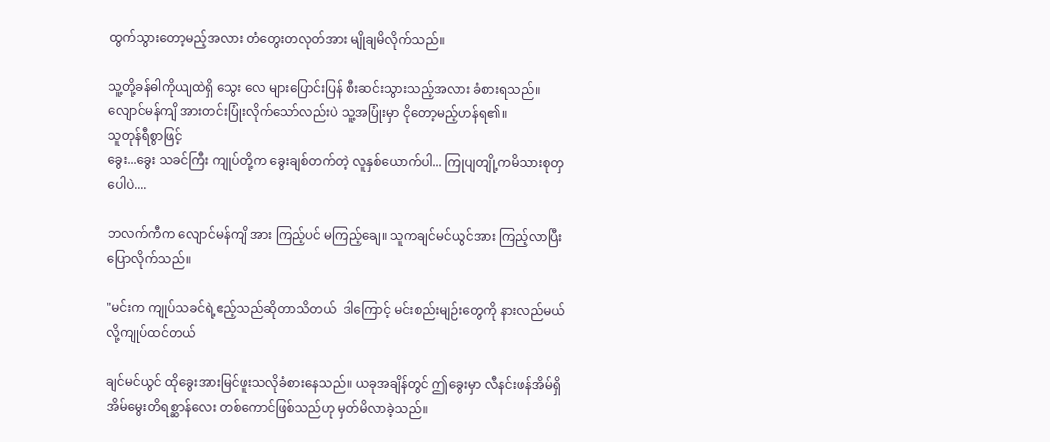ထွက်သွားတော့မည့်အလား တံတွေးတလုတ်အား မျိုချမိလိုက်သည်။

သူ့တို့ခန်ဓါကိုယျထဲရှိ သွေး လေ များပြောင်းပြန် စီးဆင်းသွားသည့်အလား ခံစားရသည်။ လျောင်မန်ကျိ အားတင်းပြုံးလိုက်သော်လည်းပဲ သူ့အပြုံးမှာ ငိုတော့မည့်ဟန်ရ၏။
သူတုန်ရီစွာဖြင့်
ခွေး...ခွေး သခင်ကြီး ကျုပ်တို့က ခွေးချစ်တက်တဲ့ လူနှစ်ယောက်ပါ... ကြုပျတျို့ကမိသားစုတှပေါပဲ....

ဘလက်ကီက လျောင်မန်ကျိ အား ကြည့်ပင် မကြည့်ချေ။ သူကချင်မင်ယွင်အား ကြည့်လာပြီးပြောလိုက်သည်။

"မင်းက ကျုပ်သခင်ရဲ့ဧည့်သည်ဆိုတာသိတယ်  ဒါကြောင့် မင်းစည်းမျဉ်းတွေကို နားလည်မယ်လို့ကျုပ်ထင်တယ်

ချင်မင်ယွင် ထိုခွေးအားမြင်ဖူးသလိုခံစားနေသည်။ ယခုအချိန်တွင် ဤခွေးမှာ လီနင်းဖန်အိမ်ရှိ အိမ်မွေးတိရစ္ဆာန်လေး တစ်ကောင်ဖြစ်သည်ဟု မှတ်မိလာခဲ့သည်။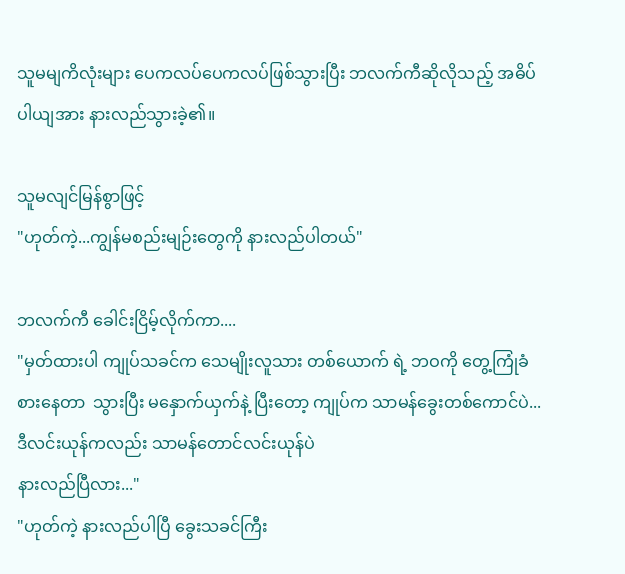သူမမျကိလုံးများ ပေကလပ်ပေကလပ်ဖြစ်သွားပြီး ဘလက်ကီဆိုလိုသည့် အဓိပ်ပါယျအား နားလည်သွားခဲ့၏။

သူမလျင်မြန်စွာဖြင့်
"ဟုတ်ကဲ့...ကျွန်မစည်းမျဉ်းတွေကို နားလည်ပါတယ်"

ဘလက်ကီ ခေါင်းငြိမ့်လိုက်ကာ....
"မှတ်ထားပါ ကျုပ်သခင်က သေမျိုးလူသား တစ်ယောက် ရဲ့ ဘဝကို တွေ့ကြုံခံစားနေတာ  သွားပြီး မနှောက်ယှက်နဲ့ ပြီးတော့ ကျုပ်က သာမန်ခွေးတစ်ကောင်ပဲ... ဒီလင်းယုန်ကလည်း သာမန်တောင်လင်းယုန်ပဲ
နားလည်ပြီလား..."
"ဟုတ်ကဲ့ နားလည်ပါပြီ ခွေးသခင်ကြီး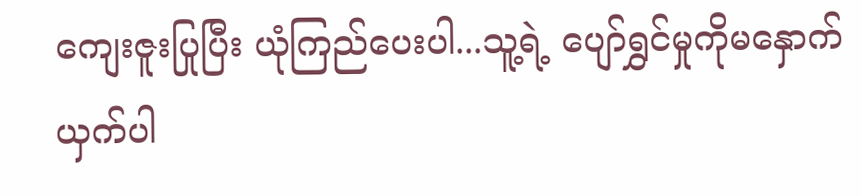ကျေးဇူးပြုပြီး ယုံကြည်ပေးပါ...သူ့ရဲ့ ပျော်ရွှင်မှုကိုမနှောက်ယှက်ပါ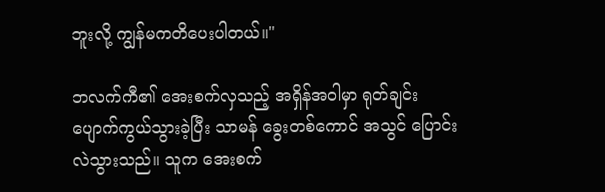ဘူးလို့ ကျွန်မကတိပေးပါတယ်။"

ဘလက်ကီ၏ အေးစက်လှသည့် အရှိန်အဝါမှာ ရုတ်ချင်း ပျောက်ကွယ်သွားခဲ့ပြီး သာမန် ခွေးတစ်ကောင် အသွင် ပြောင်းလဲသွားသည်။ သူက အေးစက်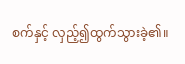စက်နှင့် လှည့်၍ထွက်သွားခဲ့၏။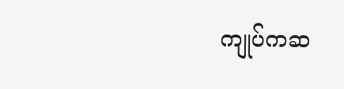ကျုပ်ကဆ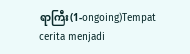ရာကြီး(1-ongoing)Tempat cerita menjadi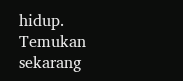hidup. Temukan sekarang